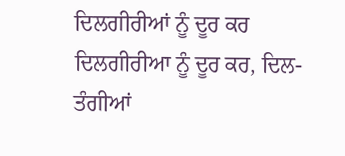ਦਿਲਗੀਰੀਆਂ ਨੂੰ ਦੂਰ ਕਰ
ਦਿਲਗੀਰੀਆ ਨੂੰ ਦੂਰ ਕਰ, ਦਿਲ-ਤੰਗੀਆਂ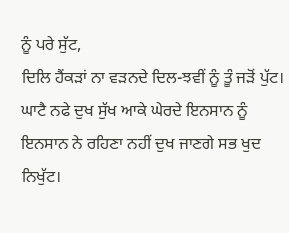ਨੂੰ ਪਰੇ ਸੁੱਟ,
ਦਿਲਿ ਹੈਂਕੜਾਂ ਨਾ ਵੜਨਦੇ ਦਿਲ-ਝਵੀਂ ਨੂੰ ਤੂੰ ਜੜੋਂ ਪੁੱਟ।
ਘਾਟੈ ਨਫੇ ਦੁਖ ਸੁੱਖ ਆਕੇ ਘੇਰਦੇ ਇਨਸਾਨ ਨੂੰ
ਇਨਸਾਨ ਨੇ ਰਹਿਣਾ ਨਹੀਂ ਦੁਖ ਜਾਣਗੇ ਸਭ ਖੁਦ ਨਿਖੁੱਟ।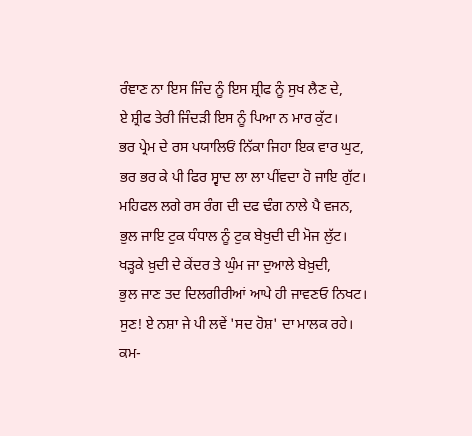ਰੰਞਾਣ ਨਾ ਇਸ ਜਿੰਦ ਨੂੰ ਇਸ ਸ਼੍ਰੀਫ ਨੂੰ ਸੁਖ ਲੈਣ ਦੇ,
ਏ ਸ਼੍ਰੀਫ ਤੇਰੀ ਜਿੰਦੜੀ ਇਸ ਨੂੰ ਪਿਆ ਨ ਮਾਰ ਕੁੱਟ।
ਭਰ ਪ੍ਰੇਮ ਦੇ ਰਸ ਪਯਾਲਿਓਂ ਨਿੱਕਾ ਜਿਹਾ ਇਕ ਵਾਰ ਘੁਟ,
ਭਰ ਭਰ ਕੇ ਪੀ ਫਿਰ ਸ੍ਵਾਦ ਲਾ ਲਾ ਪੀਂਵਦਾ ਹੋ ਜਾਇ ਗੁੱਟ।
ਮਹਿਫਲ ਲਗੇ ਰਸ ਰੰਗ ਦੀ ਦਫ ਢੰਗ ਨਾਲੇ ਪੈ ਵਜਨ,
ਭੁਲ ਜਾਇ ਟੁਕ ਧੰਧਾਲ ਨੂੰ ਟੁਕ ਬੇਖੁਦੀ ਦੀ ਮੋਜ ਲੁੱਟ।
ਖੜ੍ਹਕੇ ਖ਼ੁਦੀ ਦੇ ਕੇਂਦਰ ਤੇ ਘੁੰਮ ਜਾ ਦੁਆਲੇ ਬੇਖ਼ੁਦੀ,
ਭੁਲ ਜਾਣ ਤਦ ਦਿਲਗੀਰੀਆਂ ਆਪੇ ਹੀ ਜਾਵਣਓ ਨਿਖਟ।
ਸੁਣ! ਏ ਨਸ਼ਾ ਜੇ ਪੀ ਲਵੇਂ 'ਸਦ ਹੋਸ਼' ਦਾ ਮਾਲਕ ਰਹੇ।
ਕਮ-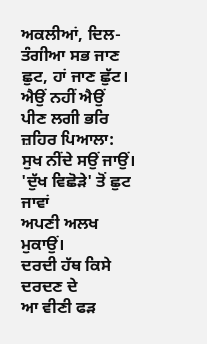ਅਕਲੀਆਂ, ਦਿਲ-ਤੰਗੀਆ ਸਭ ਜਾਣ ਛੁਟ, ਹਾਂ ਜਾਣ ਛੁੱਟ।
ਐਉਂ ਨਹੀਂ ਐਉਂ
ਪੀਣ ਲਗੀ ਭਰਿ ਜ਼ਹਿਰ ਪਿਆਲਾ:
ਸੁਖ ਨੀਂਦੇ ਸਉਂ ਜਾਉਂ।
'ਦੁੱਖ ਵਿਛੋੜੇ' ਤੋਂ ਛੁਟ ਜਾਵਾਂ
ਅਪਣੀ ਅਲਖ ਮੁਕਾਉਂ।
ਦਰਦੀ ਹੱਥ ਕਿਸੇ ਦਰਦਣ ਦੇ
ਆ ਵੀਣੀ ਫੜ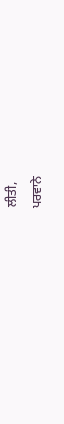ਲੀਤੀ,
ਪਰਵਾਨੇ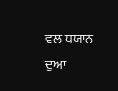ਵਲ ਧਯਾਨ ਦੁਆ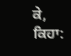ਕੇ,
ਕਿਹਾ: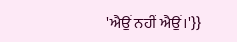'ਐਉਂ ਨਹੀਂ ਐਉਂ।'}}